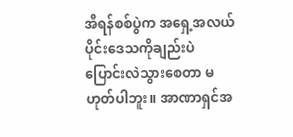အီရန်စစ်ပွဲက အရှေ့အလယ်ပိုင်းဒေသကိုချည်းပဲ ပြောင်းလဲသွားစေတာ မဟုတ်ပါဘူး။ အာဏာရှင်အ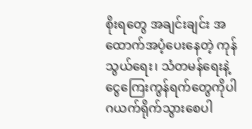စိုးရတွေ အချင်းချင်း အထောက်အပံ့ပေးနေတဲ့ ကုန်သွယ်ရေး၊ သံတမန်ရေးနဲ့ ငွေကြေးကွန်ရက်တွေကိုပါ ဂယက်ရိုက်သွားစေပါ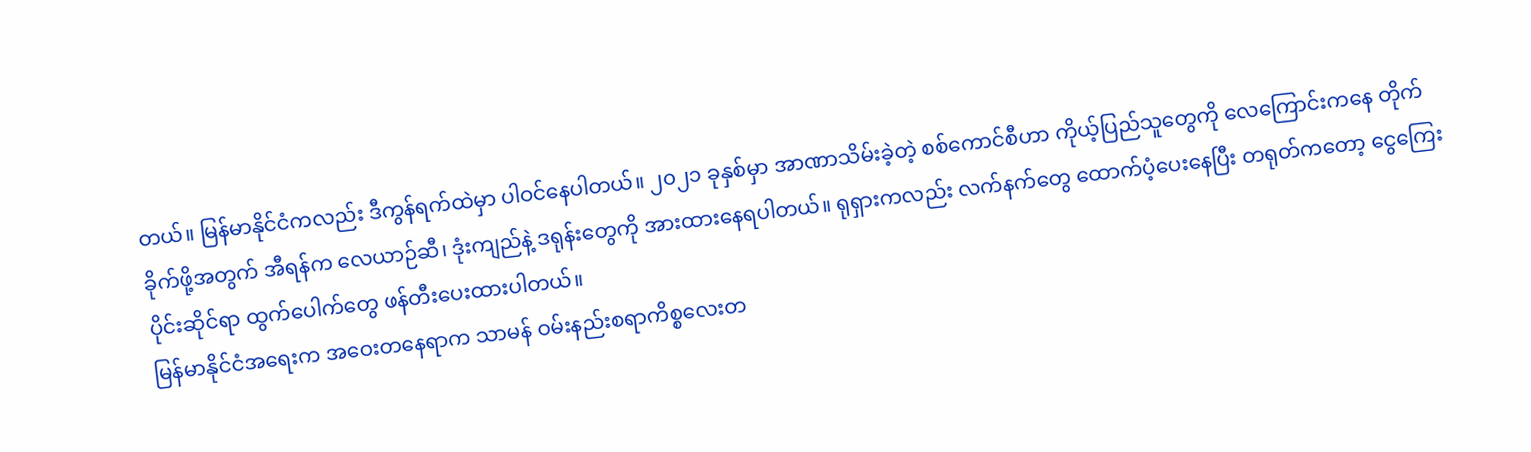တယ်။ မြန်မာနိုင်ငံကလည်း ဒီကွန်ရက်ထဲမှာ ပါဝင်နေပါတယ်။ ၂၀၂၁ ခုနှစ်မှာ အာဏာသိမ်းခဲ့တဲ့ စစ်ကောင်စီဟာ ကိုယ့်ပြည်သူတွေကို လေကြောင်းကနေ တိုက်ခိုက်ဖို့အတွက် အီရန်က လေယာဉ်ဆီ၊ ဒုံးကျည်နဲ့ ဒရုန်းတွေကို အားထားနေရပါတယ်။ ရုရှားကလည်း လက်နက်တွေ ထောက်ပံ့ပေးနေပြီး တရုတ်ကတော့ ငွေကြေးပိုင်းဆိုင်ရာ ထွက်ပေါက်တွေ ဖန်တီးပေးထားပါတယ်။
မြန်မာနိုင်ငံအရေးက အဝေးတနေရာက သာမန် ဝမ်းနည်းစရာကိစ္စလေးတ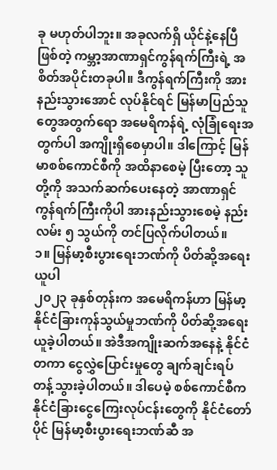ခု မဟုတ်ပါဘူး။ အခုလက်ရှိ ယိုင်နဲ့နေပြီဖြစ်တဲ့ ကမ္ဘာ့အာဏာရှင်ကွန်ရက်ကြီးရဲ့ အစိတ်အပိုင်းတခုပါ။ ဒီကွန်ရက်ကြီးကို အားနည်းသွားအောင် လုပ်နိုင်ရင် မြန်မာပြည်သူတွေအတွက်ရော အမေရိကန်ရဲ့ လုံခြုံရေးအတွက်ပါ အကျိုးရှိစေမှာပါ။ ဒါကြောင့် မြန်မာစစ်ကောင်စီကို အထိနာစေမဲ့ ပြီးတော့ သူတို့ကို အသက်ဆက်ပေးနေတဲ့ အာဏာရှင်ကွန်ရက်ကြီးကိုပါ အားနည်းသွားစေမဲ့ နည်းလမ်း ၅ သွယ်ကို တင်ပြလိုက်ပါတယ်။
၁။ မြန်မာ့စီးပွားရေးဘဏ်ကို ပိတ်ဆို့အရေးယူပါ
၂၀၂၃ ခုနှစ်တုန်းက အမေရိကန်ဟာ မြန်မာ့နိုင်ငံခြားကုန်သွယ်မှုဘဏ်ကို ပိတ်ဆို့အရေးယူခဲ့ပါတယ်။ အဲဒီအကျိုးဆက်အနေနဲ့ နိုင်ငံတကာ ငွေလွှဲပြောင်းမှုတွေ ချက်ချင်းရပ်တန့်သွားခဲ့ပါတယ်။ ဒါပေမဲ့ စစ်ကောင်စီက နိုင်ငံခြားငွေကြေးလုပ်ငန်းတွေကို နိုင်ငံတော်ပိုင် မြန်မာ့စီးပွားရေးဘဏ်ဆီ အ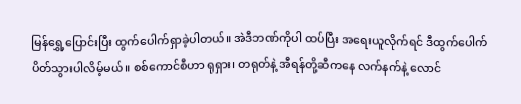မြန်ရွှေ့ပြောင်းပြီး ထွက်ပေါက်ရှာခဲ့ပါတယ်။ အဲဒီဘဏ်ကိုပါ ထပ်ပြီး အရေးယူလိုက်ရင် ဒီထွက်ပေါက် ပိတ်သွားပါလိမ့်မယ်။ စစ်ကောင်စီဟာ ရုရှား၊ တရုတ်နဲ့ အီရန်တို့ဆီကနေ လက်နက်နဲ့ လောင်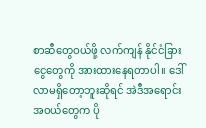စာဆီတွေဝယ်ဖို့ လက်ကျန် နိုင်ငံခြားငွေတွေကို အားထားနေရတာပါ။ ဒေါ်လာမရှိတော့ဘူးဆိုရင် အဲဒီအရောင်းအဝယ်တွေက ပို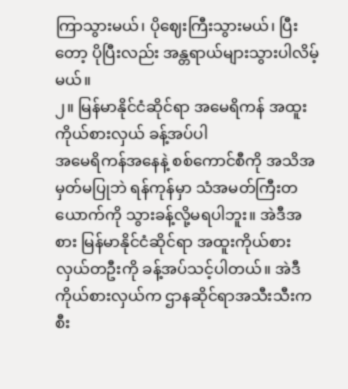ကြာသွားမယ်၊ ပိုဈေးကြီးသွားမယ်၊ ပြီးတော့ ပိုပြီးလည်း အန္တရာယ်များသွားပါလိမ့်မယ်။
၂။ မြန်မာနိုင်ငံဆိုင်ရာ အမေရိကန် အထူးကိုယ်စားလှယ် ခန့်အပ်ပါ
အမေရိကန်အနေနဲ့ စစ်ကောင်စီကို အသိအမှတ်မပြုဘဲ ရန်ကုန်မှာ သံအမတ်ကြီးတယောက်ကို သွားခန့်လို့မရပါဘူး။ အဲဒီအစား မြန်မာနိုင်ငံဆိုင်ရာ အထူးကိုယ်စားလှယ်တဦးကို ခန့်အပ်သင့်ပါတယ်။ အဲဒီကိုယ်စားလှယ်က ဌာနဆိုင်ရာအသီးသီးက စီး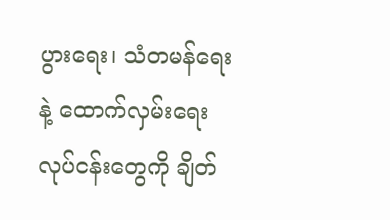ပွားရေး၊ သံတမန်ရေးနဲ့ ထောက်လှမ်းရေးလုပ်ငန်းတွေကို ချိတ်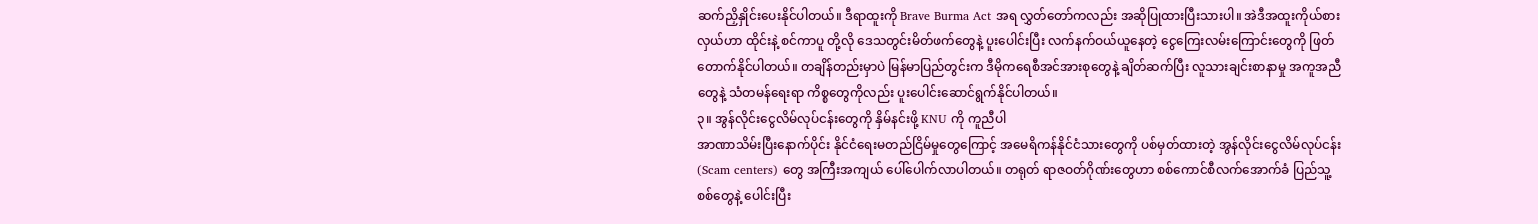ဆက်ညှိနှိုင်းပေးနိုင်ပါတယ်။ ဒီရာထူးကို Brave Burma Act အရ လွှတ်တော်ကလည်း အဆိုပြုထားပြီးသားပါ။ အဲဒီအထူးကိုယ်စားလှယ်ဟာ ထိုင်းနဲ့ စင်ကာပူ တို့လို ဒေသတွင်းမိတ်ဖက်တွေနဲ့ ပူးပေါင်းပြီး လက်နက်ဝယ်ယူနေတဲ့ ငွေကြေးလမ်းကြောင်းတွေကို ဖြတ်တောက်နိုင်ပါတယ်။ တချိန်တည်းမှာပဲ မြန်မာပြည်တွင်းက ဒီမိုကရေစီအင်အားစုတွေနဲ့ ချိတ်ဆက်ပြီး လူသားချင်းစာနာမှု အကူအညီတွေနဲ့ သံတမန်ရေးရာ ကိစ္စတွေကိုလည်း ပူးပေါင်းဆောင်ရွက်နိုင်ပါတယ်။
၃။ အွန်လိုင်းငွေလိမ်လုပ်ငန်းတွေကို နှိမ်နင်းဖို့ KNU ကို ကူညီပါ
အာဏာသိမ်းပြီးနောက်ပိုင်း နိုင်ငံရေးမတည်ငြိမ်မှုတွေကြောင့် အမေရိကန်နိုင်ငံသားတွေကို ပစ်မှတ်ထားတဲ့ အွန်လိုင်းငွေလိမ်လုပ်ငန်း (Scam centers) တွေ အကြီးအကျယ် ပေါ်ပေါက်လာပါတယ်။ တရုတ် ရာဇဝတ်ဂိုဏ်းတွေဟာ စစ်ကောင်စီလက်အောက်ခံ ပြည်သူ့စစ်တွေနဲ့ ပေါင်းပြီး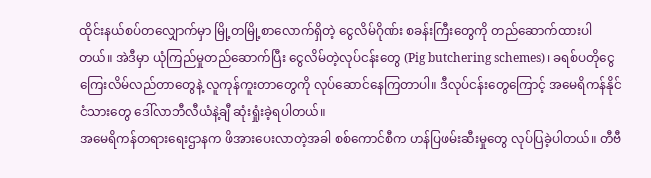ထိုင်းနယ်စပ်တလျှောက်မှာ မြို့တမြို့စာလောက်ရှိတဲ့ ငွေလိမ်ဂိုဏ်း စခန်းကြီးတွေကို တည်ဆောက်ထားပါတယ်။ အဲဒီမှာ ယုံကြည်မှုတည်ဆောက်ပြီး ငွေလိမ်တဲ့လုပ်ငန်းတွေ (Pig butchering schemes)၊ ခရစ်ပတိုငွေကြေးလိမ်လည်တာတွေနဲ့ လူကုန်ကူးတာတွေကို လုပ်ဆောင်နေကြတာပါ။ ဒီလုပ်ငန်းတွေကြောင့် အမေရိကန်နိုင်ငံသားတွေ ဒေါ်လာဘီလီယံနဲ့ချီ ဆုံးရှုံးခဲ့ရပါတယ်။
အမေရိကန်တရားရေးဌာနက ဖိအားပေးလာတဲ့အခါ စစ်ကောင်စီက ဟန်ပြဖမ်းဆီးမှုတွေ လုပ်ပြခဲ့ပါတယ်။ တီဗီ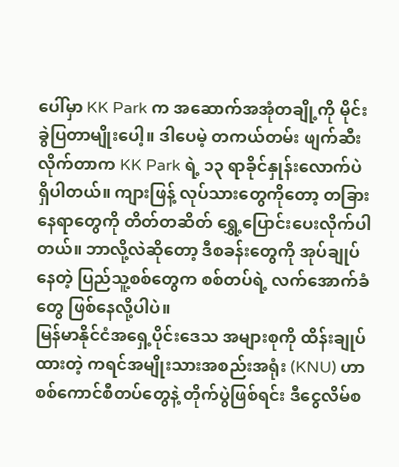ပေါ်မှာ KK Park က အဆောက်အအုံတချို့ကို မိုင်းခွဲပြတာမျိုးပေါ့။ ဒါပေမဲ့ တကယ်တမ်း ဖျက်ဆီးလိုက်တာက KK Park ရဲ့ ၁၃ ရာခိုင်နှုန်းလောက်ပဲ ရှိပါတယ်။ ကျားဖြန့် လုပ်သားတွေကိုတော့ တခြားနေရာတွေကို တိတ်တဆိတ် ရွှေ့ပြောင်းပေးလိုက်ပါတယ်။ ဘာလို့လဲဆိုတော့ ဒီစခန်းတွေကို အုပ်ချုပ်နေတဲ့ ပြည်သူ့စစ်တွေက စစ်တပ်ရဲ့ လက်အောက်ခံတွေ ဖြစ်နေလို့ပါပဲ။
မြန်မာနိုင်ငံအရှေ့ပိုင်းဒေသ အများစုကို ထိန်းချုပ်ထားတဲ့ ကရင်အမျိုးသားအစည်းအရုံး (KNU) ဟာ စစ်ကောင်စီတပ်တွေနဲ့ တိုက်ပွဲဖြစ်ရင်း ဒီငွေလိမ်စ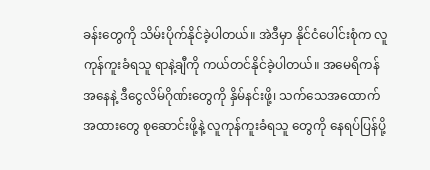ခန်းတွေကို သိမ်းပိုက်နိုင်ခဲ့ပါတယ်။ အဲဒီမှာ နိုင်ငံပေါင်းစုံက လူကုန်ကူးခံရသူ ရာနဲ့ချီကို ကယ်တင်နိုင်ခဲ့ပါတယ်။ အမေရိကန်အနေနဲ့ ဒီငွေလိမ်ဂိုဏ်းတွေကို နှိမ်နင်းဖို့၊ သက်သေအထောက်အထားတွေ စုဆောင်းဖို့နဲ့ လူကုန်ကူးခံရသူ တွေကို နေရပ်ပြန်ပို့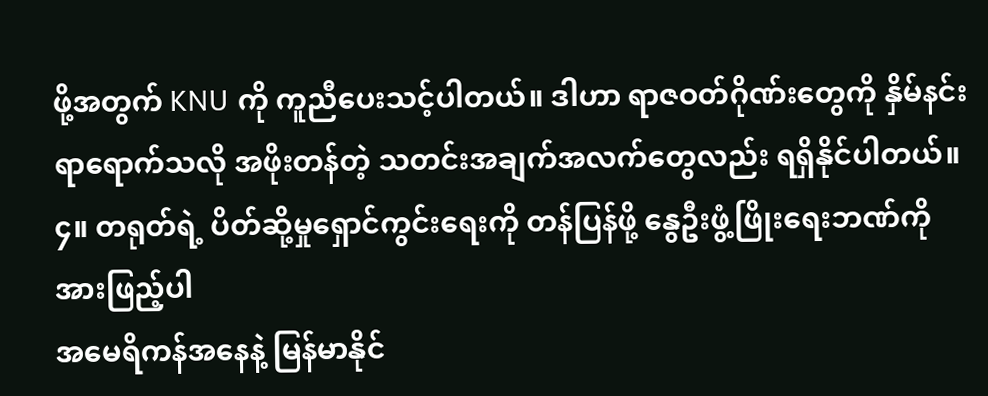ဖို့အတွက် KNU ကို ကူညီပေးသင့်ပါတယ်။ ဒါဟာ ရာဇဝတ်ဂိုဏ်းတွေကို နှိမ်နင်းရာရောက်သလို အဖိုးတန်တဲ့ သတင်းအချက်အလက်တွေလည်း ရရှိနိုင်ပါတယ်။
၄။ တရုတ်ရဲ့ ပိတ်ဆို့မှုရှောင်ကွင်းရေးကို တန်ပြန်ဖို့ နွေဦးဖွံ့ဖြိုးရေးဘဏ်ကို အားဖြည့်ပါ
အမေရိကန်အနေနဲ့ မြန်မာနိုင်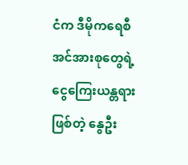ငံက ဒီမိုကရေစီအင်အားစုတွေရဲ့ ငွေကြေးယန္တရားဖြစ်တဲ့ နွေဦး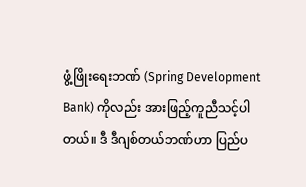ဖွံ့ဖြိုးရေးဘဏ် (Spring Development Bank) ကိုလည်း အားဖြည့်ကူညီသင့်ပါတယ်။ ဒီ ဒီဂျစ်တယ်ဘဏ်ဟာ ပြည်ပ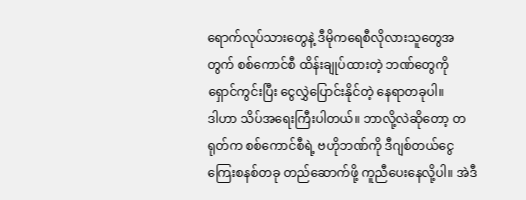ရောက်လုပ်သားတွေနဲ့ ဒီမိုကရေစီလိုလားသူတွေအတွက် စစ်ကောင်စီ ထိန်းချုပ်ထားတဲ့ ဘဏ်တွေကို ရှောင်ကွင်းပြီး ငွေလွှဲပြောင်းနိုင်တဲ့ နေရာတခုပါ။
ဒါဟာ သိပ်အရေးကြီးပါတယ်။ ဘာလို့လဲဆိုတော့ တရုတ်က စစ်ကောင်စီရဲ့ ဗဟိုဘဏ်ကို ဒီဂျစ်တယ်ငွေကြေးစနစ်တခု တည်ဆောက်ဖို့ ကူညီပေးနေလို့ပါ။ အဲဒီ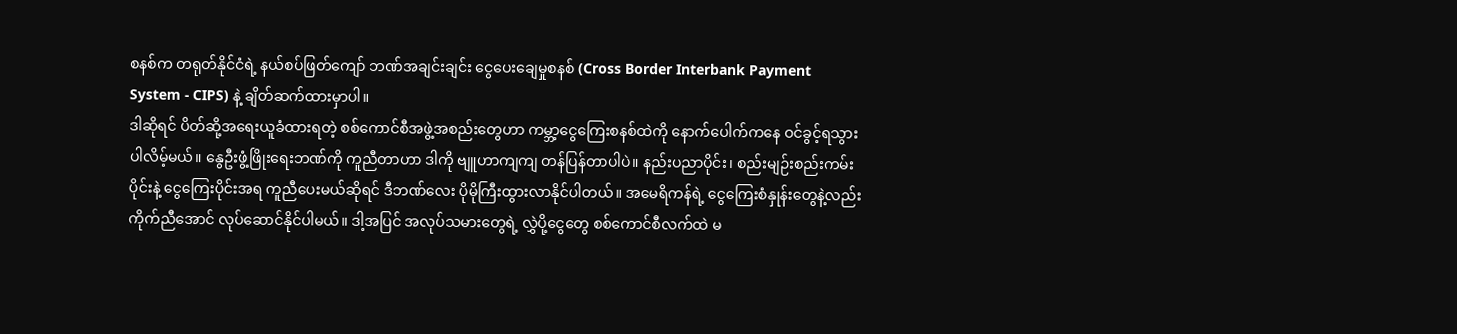စနစ်က တရုတ်နိုင်ငံရဲ့ နယ်စပ်ဖြတ်ကျော် ဘဏ်အချင်းချင်း ငွေပေးချေမှုစနစ် (Cross Border Interbank Payment System - CIPS) နဲ့ ချိတ်ဆက်ထားမှာပါ။
ဒါဆိုရင် ပိတ်ဆို့အရေးယူခံထားရတဲ့ စစ်ကောင်စီအဖွဲ့အစည်းတွေဟာ ကမ္ဘာ့ငွေကြေးစနစ်ထဲကို နောက်ပေါက်ကနေ ဝင်ခွင့်ရသွားပါလိမ့်မယ်။ နွေဦးဖွံ့ဖြိုးရေးဘဏ်ကို ကူညီတာဟာ ဒါကို ဗျူဟာကျကျ တန်ပြန်တာပါပဲ။ နည်းပညာပိုင်း၊ စည်းမျဉ်းစည်းကမ်းပိုင်းနဲ့ ငွေကြေးပိုင်းအရ ကူညီပေးမယ်ဆိုရင် ဒီဘဏ်လေး ပိုမိုကြီးထွားလာနိုင်ပါတယ်။ အမေရိကန်ရဲ့ ငွေကြေးစံနှုန်းတွေနဲ့လည်း ကိုက်ညီအောင် လုပ်ဆောင်နိုင်ပါမယ်။ ဒါ့အပြင် အလုပ်သမားတွေရဲ့ လွှဲပို့ငွေတွေ စစ်ကောင်စီလက်ထဲ မ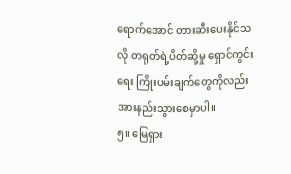ရောက်အောင် တားဆီးပေးနိုင်သလို တရုတ်ရဲ့ပိတ်ဆို့မှု ရှောင်ကွင်းရေး ကြိုးပမ်းချက်တွေကိုလည်း အားနည်းသွားစေမှာပါ။
၅။ မြေရှား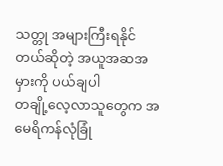သတ္တု အများကြီးရနိုင်တယ်ဆိုတဲ့ အယူအဆအမှားကို ပယ်ချပါ
တချို့လေ့လာသူတွေက အမေရိကန်လုံခြုံ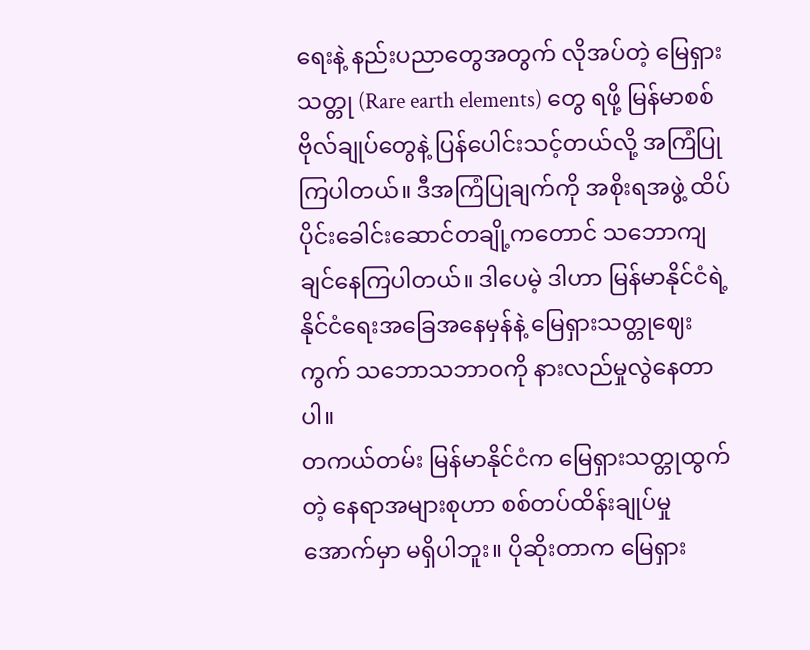ရေးနဲ့ နည်းပညာတွေအတွက် လိုအပ်တဲ့ မြေရှားသတ္တု (Rare earth elements) တွေ ရဖို့ မြန်မာစစ်ဗိုလ်ချုပ်တွေနဲ့ ပြန်ပေါင်းသင့်တယ်လို့ အကြံပြုကြပါတယ်။ ဒီအကြံပြုချက်ကို အစိုးရအဖွဲ့ ထိပ်ပိုင်းခေါင်းဆောင်တချို့ကတောင် သဘောကျချင်နေကြပါတယ်။ ဒါပေမဲ့ ဒါဟာ မြန်မာနိုင်ငံရဲ့ နိုင်ငံရေးအခြေအနေမှန်နဲ့ မြေရှားသတ္တုဈေးကွက် သဘောသဘာဝကို နားလည်မှုလွဲနေတာပါ။
တကယ်တမ်း မြန်မာနိုင်ငံက မြေရှားသတ္တုထွက်တဲ့ နေရာအများစုဟာ စစ်တပ်ထိန်းချုပ်မှုအောက်မှာ မရှိပါဘူး။ ပိုဆိုးတာက မြေရှား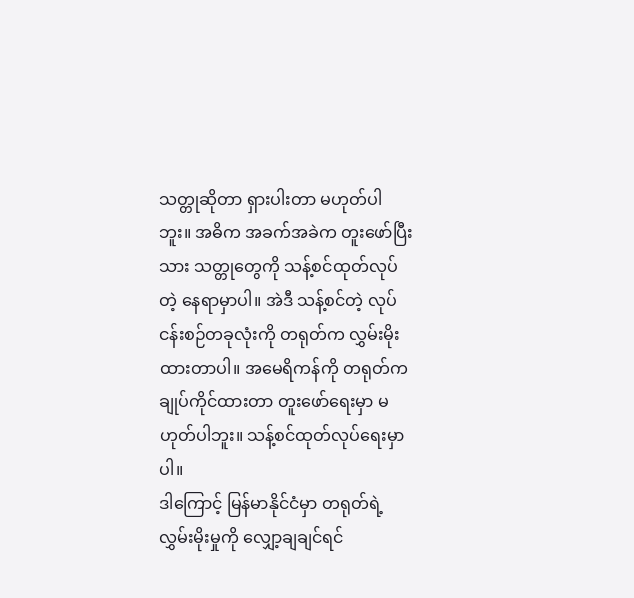သတ္တုဆိုတာ ရှားပါးတာ မဟုတ်ပါဘူး။ အဓိက အခက်အခဲက တူးဖော်ပြီးသား သတ္တုတွေကို သန့်စင်ထုတ်လုပ်တဲ့ နေရာမှာပါ။ အဲဒီ သန့်စင်တဲ့ လုပ်ငန်းစဉ်တခုလုံးကို တရုတ်က လွှမ်းမိုးထားတာပါ။ အမေရိကန်ကို တရုတ်က ချုပ်ကိုင်ထားတာ တူးဖော်ရေးမှာ မဟုတ်ပါဘူး။ သန့်စင်ထုတ်လုပ်ရေးမှာပါ။
ဒါကြောင့် မြန်မာနိုင်ငံမှာ တရုတ်ရဲ့ လွှမ်းမိုးမှုကို လျှော့ချချင်ရင်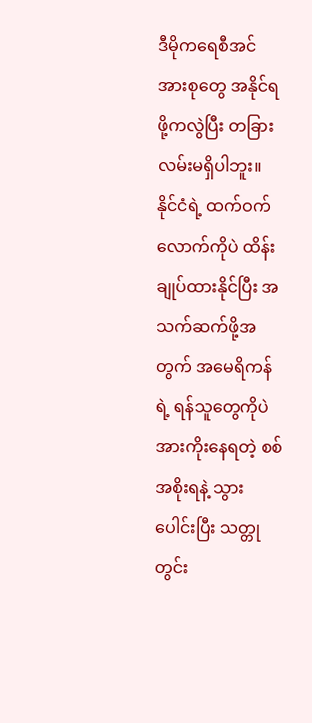ဒီမိုကရေစီအင်အားစုတွေ အနိုင်ရဖို့ကလွဲပြီး တခြားလမ်းမရှိပါဘူး။ နိုင်ငံရဲ့ ထက်ဝက်လောက်ကိုပဲ ထိန်းချုပ်ထားနိုင်ပြီး အသက်ဆက်ဖို့အတွက် အမေရိကန်ရဲ့ ရန်သူတွေကိုပဲ အားကိုးနေရတဲ့ စစ်အစိုးရနဲ့ သွားပေါင်းပြီး သတ္တုတွင်း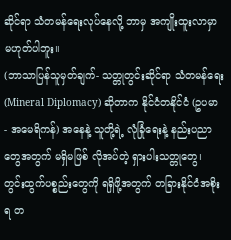ဆိုင်ရာ သံတမန်ရေးလုပ်နေလို့ ဘာမှ အကျိုးထူးလာမှာ မဟုတ်ပါဘူး။
(ဘာသာပြန်သူမှတ်ချက်- သတ္တုတွင်းဆိုင်ရာ သံတမန်ရေး (Mineral Diplomacy) ဆိုတာက နိုင်ငံတနိုင်ငံ (ဥပမာ - အမေရိကန်) အနေနဲ့ သူတို့ရဲ့ လုံခြုံရေးနဲ့ နည်းပညာတွေအတွက် မရှိမဖြစ် လိုအပ်တဲ့ ရှားပါးသတ္တုတွေ၊ တွင်းထွက်ပစ္စည်းတွေကို ရရှိဖို့အတွက် တခြားနိုင်ငံအစိုးရ တ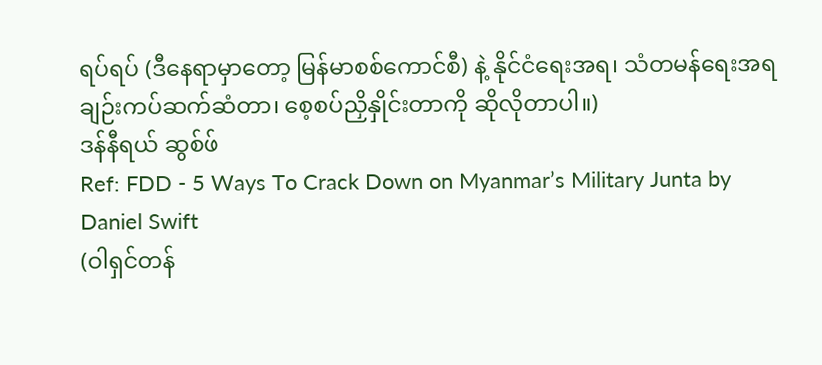ရပ်ရပ် (ဒီနေရာမှာတော့ မြန်မာစစ်ကောင်စီ) နဲ့ နိုင်ငံရေးအရ၊ သံတမန်ရေးအရ ချဉ်းကပ်ဆက်ဆံတာ၊ စေ့စပ်ညှိနှိုင်းတာကို ဆိုလိုတာပါ။)
ဒန်နီရယ် ဆွစ်ဖ်
Ref: FDD - 5 Ways To Crack Down on Myanmar’s Military Junta by Daniel Swift
(ဝါရှင်တန်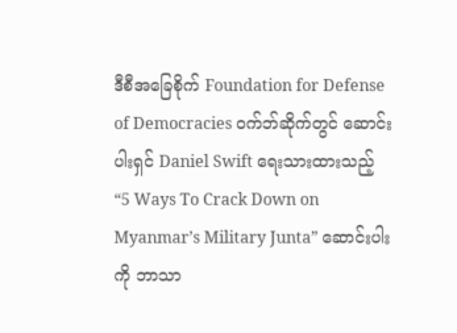ဒီစီအခြေစိုက် Foundation for Defense of Democracies ဝက်ဘ်ဆိုက်တွင် ဆောင်းပါးရှင် Daniel Swift ရေးသားထားသည့် “5 Ways To Crack Down on Myanmar’s Military Junta” ဆောင်းပါးကို ဘာသာ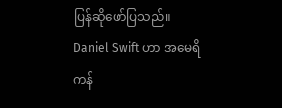ပြန်ဆိုဖော်ပြသည်။ Daniel Swift ဟာ အမေရိကန်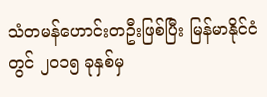သံတမန်ဟောင်းတဦးဖြစ်ပြီး မြန်မာနိုင်ငံတွင် ၂၀၁၅ ခုနှစ်မှ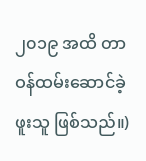၂၀၁၉ အထိ တာဝန်ထမ်းဆောင်ခဲ့ဖူးသူ ဖြစ်သည်။)